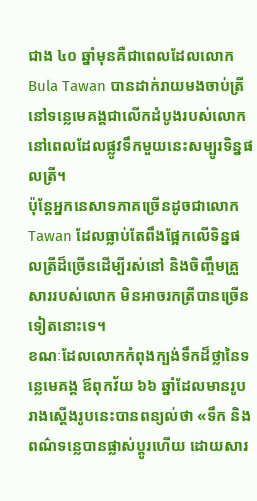ជាង ៤០ ឆ្នាំមុនគឺជាពេលដែលលោក Bula Tawan បានដាក់រាយមងចាប់ត្រីនៅទន្លេមេគង្គជាលើកដំបូងរបស់លោក នៅពេលដែលផ្លូវទឹកមួយនេះសម្បូរទិន្នផលត្រី។
ប៉ុន្តែអ្នកនេសាទភាគច្រើនដូចជាលោក Tawan ដែលធ្លាប់តែពឹងផ្អែកលើទិន្នផលត្រីដ៏ច្រើនដើម្បីរស់នៅ និងចិញ្ចឹមគ្រួសាររបស់លោក មិនអាចរកត្រីបានច្រើនទៀតនោះទេ។
ខណៈដែលលោកកំពុងក្បង់ទឹកដ៏ថ្លានៃទន្លេមេគង្គ ឪពុកវ័យ ៦៦ ឆ្នាំដែលមានរូបរាងស្ដើងរូបនេះបានពន្យល់ថា «ទឹក និងពណ៌ទន្លេបានផ្លាស់ប្តូរហើយ ដោយសារ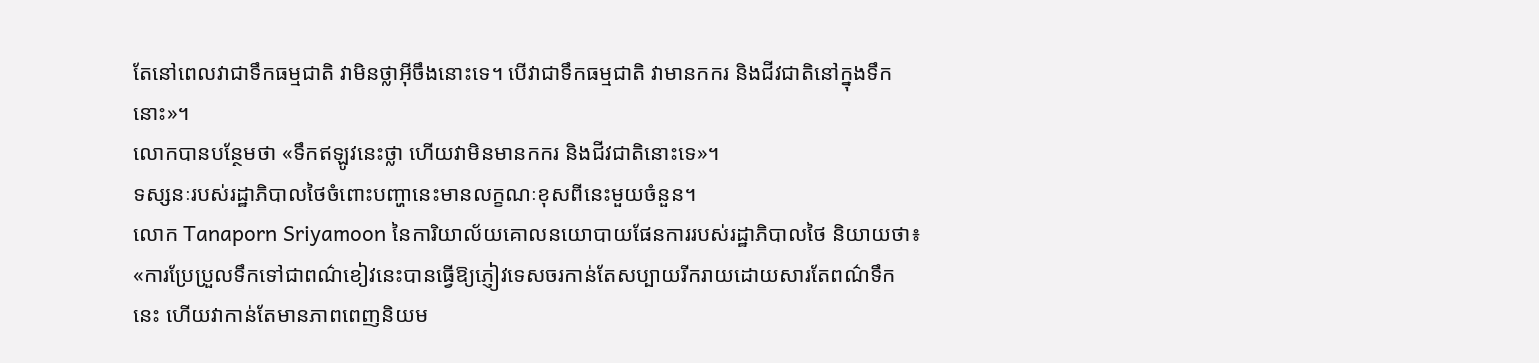តែនៅពេលវាជាទឹកធម្មជាតិ វាមិនថ្លាអ៊ីចឹងនោះទេ។ បើវាជាទឹកធម្មជាតិ វាមានកករ និងជីវជាតិនៅក្នុងទឹកនោះ»។
លោកបានបន្ថែមថា «ទឹកឥឡូវនេះថ្លា ហើយវាមិនមានកករ និងជីវជាតិនោះទេ»។
ទស្សនៈរបស់រដ្ឋាភិបាលថៃចំពោះបញ្ហានេះមានលក្ខណៈខុសពីនេះមួយចំនួន។
លោក Tanaporn Sriyamoon នៃការិយាល័យគោលនយោបាយផែនការរបស់រដ្ឋាភិបាលថៃ និយាយថា៖ «ការប្រែប្រួលទឹកទៅជាពណ៌ខៀវនេះបានធ្វើឱ្យភ្ញៀវទេសចរកាន់តែសប្បាយរីករាយដោយសារតែពណ៌ទឹកនេះ ហើយវាកាន់តែមានភាពពេញនិយម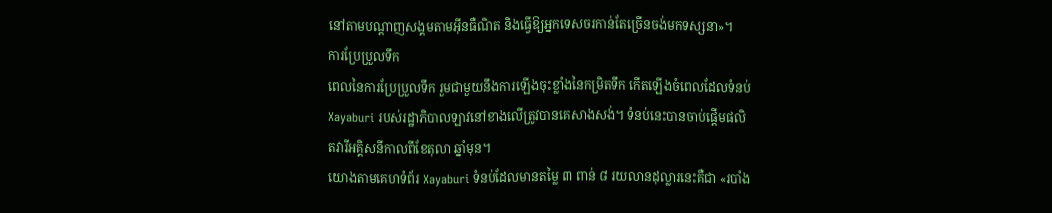នៅតាមបណ្តាញសង្គមតាមអ៊ីនធឺណិត និងធ្វើឱ្យអ្នកទេសចរកាន់តែច្រើនចង់មកទស្សនា»។
ការប្រែប្រួលទឹក
ពេលនៃការប្រែប្រួលទឹក រួមជាមួយនឹងការឡើងចុះខ្លាំងនៃកម្រិតទឹក កើតឡើងចំពេលដែលទំនប់ Xayaburi របស់រដ្ឋាភិបាលឡាវនៅខាងលើត្រូវបានគេសាងសង់។ ទំនប់នេះបានចាប់ផ្តើមផលិតវារីអគ្គិសនីកាលពីខែតុលា ឆ្នាំមុន។
យោងតាមគេហទំព័រ Xayaburi ទំនប់ដែលមានតម្លៃ ៣ ពាន់ ៨ រយលានដុល្លារនេះគឺជា «របាំង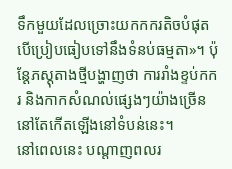ទឹកមួយដែលច្រោះយកកករតិចបំផុតបើប្រៀបធៀបទៅនឹងទំនប់ធម្មតា»។ ប៉ុន្តែភស្តុតាងថ្មីបង្ហាញថា ការរាំងខ្ទប់កករ និងកាកសំណល់ផ្សេងៗយ៉ាងច្រើននៅតែកើតឡើងនៅទំបន់នេះ។
នៅពេលនេះ បណ្តាញពលរ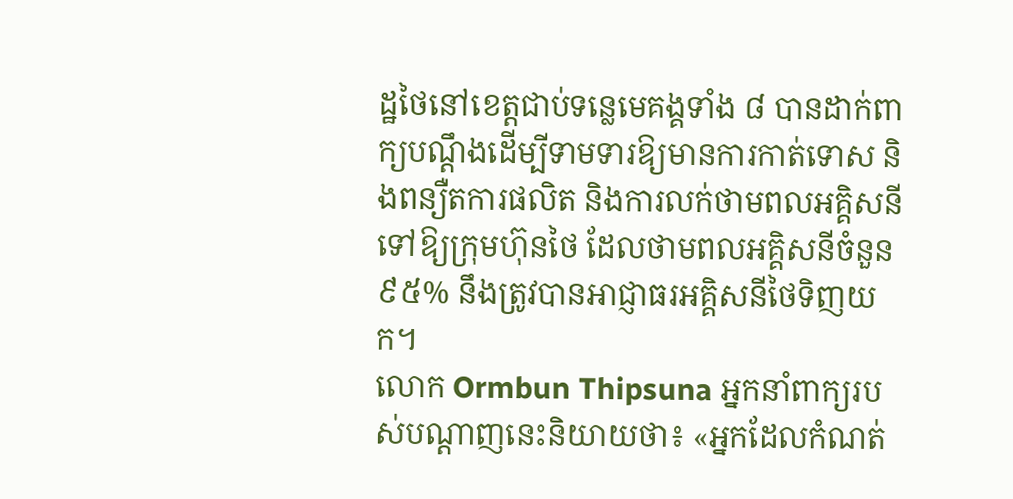ដ្ឋថៃនៅខេត្តជាប់ទន្លេមេគង្គទាំង ៨ បានដាក់ពាក្យបណ្តឹងដើម្បីទាមទារឱ្យមានការកាត់ទោស និងពន្យឺតការផលិត និងការលក់ថាមពលអគ្គិសនីទៅឱ្យក្រុមហ៊ុនថៃ ដែលថាមពលអគ្គិសនីចំនួន ៩៥% នឹងត្រូវបានអាជ្ញាធរអគ្គិសនីថៃទិញយក។
លោក Ormbun Thipsuna អ្នកនាំពាក្យរបស់បណ្តាញនេះនិយាយថា៖ «អ្នកដែលកំណត់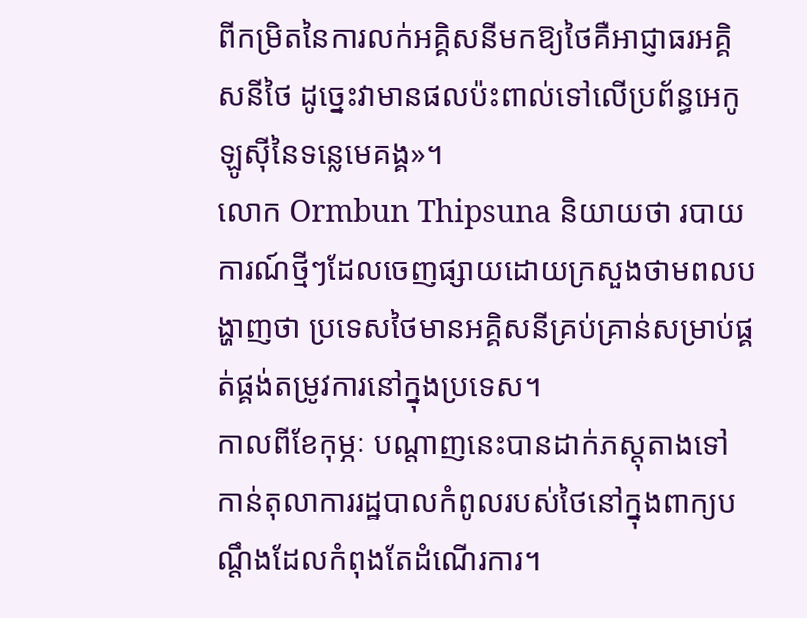ពីកម្រិតនៃការលក់អគ្គិសនីមកឱ្យថៃគឺអាជ្ញាធរអគ្គិសនីថៃ ដូច្នេះវាមានផលប៉ះពាល់ទៅលើប្រព័ន្ធអេកូឡូស៊ីនៃទន្លេមេគង្គ»។
លោក Ormbun Thipsuna និយាយថា របាយការណ៍ថ្មីៗដែលចេញផ្សាយដោយក្រសួងថាមពលបង្ហាញថា ប្រទេសថៃមានអគ្គិសនីគ្រប់គ្រាន់សម្រាប់ផ្គត់ផ្គង់តម្រូវការនៅក្នុងប្រទេស។
កាលពីខែកុម្ភៈ បណ្តាញនេះបានដាក់ភស្តុតាងទៅកាន់តុលាការរដ្ឋបាលកំពូលរបស់ថៃនៅក្នុងពាក្យបណ្តឹងដែលកំពុងតែដំណើរការ។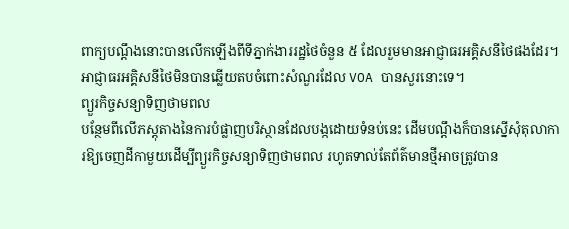ពាក្យបណ្តឹងនោះបានលើកឡើងពីទីភ្នាក់ងាររដ្ឋថៃចំនួន ៥ ដែលរួមមានអាជ្ញាធរអគ្គិសនីថៃផងដែរ។
អាជ្ញាធរអគ្គិសនីថៃមិនបានឆ្លើយតបចំពោះសំណួរដែល VOA បានសួរនោះទេ។
ព្យួរកិច្ចសន្យាទិញថាមពល
បន្ថែមពីលើភស្តុតាងនៃការបំផ្លាញបរិស្ថានដែលបង្កដោយទំនប់នេះ ដើមបណ្តឹងក៏បានស្នើសុំតុលាការឱ្យចេញដីកាមួយដើម្បីព្យួរកិច្ចសន្យាទិញថាមពល រហូតទាល់តែព័ត៌មានថ្មីអាចត្រូវបាន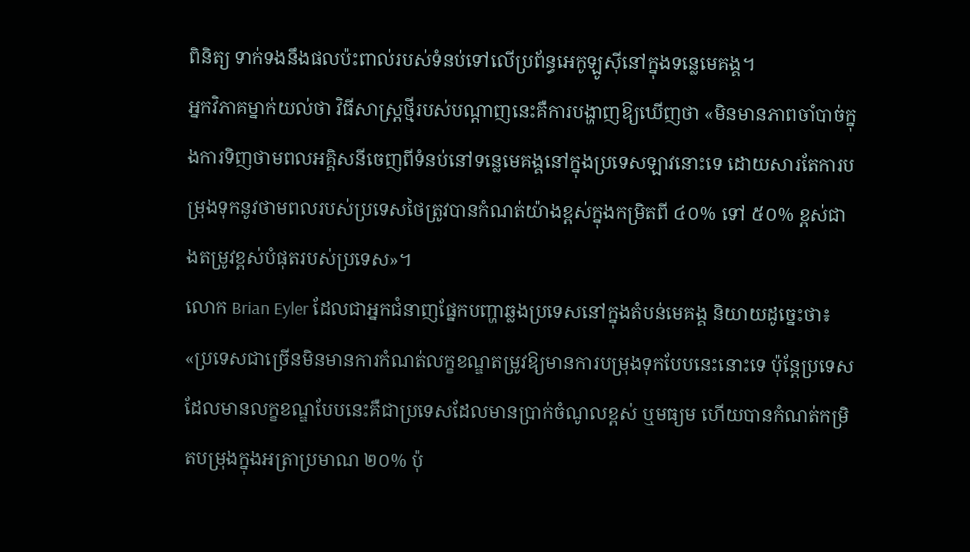ពិនិត្យ ទាក់ទងនឹងផលប៉ះពាល់របស់ទំនប់ទៅលើប្រព័ន្ធអេកូឡូស៊ីនៅក្នុងទន្លេមេគង្គ។
អ្នកវិភាគម្នាក់យល់ថា វិធីសាស្ត្រថ្មីរបស់បណ្តាញនេះគឺការបង្ហាញឱ្យឃើញថា «មិនមានភាពចាំបាច់ក្នុងការទិញថាមពលអគ្គិសនីចេញពីទំនប់នៅទន្លេមេគង្គនៅក្នុងប្រទេសឡាវនោះទេ ដោយសារតែការបម្រុងទុកនូវថាមពលរបស់ប្រទេសថៃត្រូវបានកំណត់យ៉ាងខ្ពស់ក្នុងកម្រិតពី ៤០% ទៅ ៥០% ខ្ពស់ជាងតម្រូវខ្ពស់បំផុតរបស់ប្រទេស»។
លោក Brian Eyler ដែលជាអ្នកជំនាញផ្នែកបញ្ហាឆ្លងប្រទេសនៅក្នុងតំបន់មេគង្គ និយាយដូច្នេះថា៖ «ប្រទេសជាច្រើនមិនមានការកំណត់លក្ខខណ្ឌតម្រូវឱ្យមានការបម្រុងទុកបែបនេះនោះទេ ប៉ុន្តែប្រទេសដែលមានលក្ខខណ្ឌបែបនេះគឺជាប្រទេសដែលមានប្រាក់ចំណូលខ្ពស់ ឬមធ្យម ហើយបានកំណត់កម្រិតបម្រុងក្នុងអត្រាប្រមាណ ២០% ប៉ុ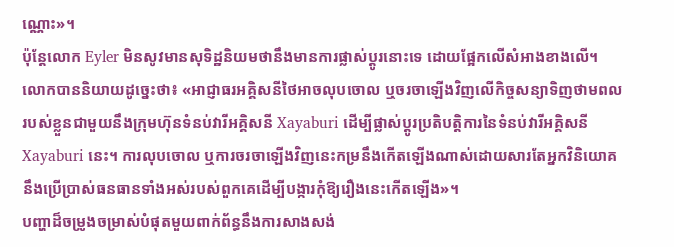ណ្ណោះ»។
ប៉ុន្តែលោក Eyler មិនសូវមានសុទិដ្ឋនិយមថានឹងមានការផ្លាស់ប្តូរនោះទេ ដោយផ្អែកលើសំអាងខាងលើ។
លោកបាននិយាយដូច្នេះថា៖ «អាជ្ញាធរអគ្គិសនីថៃអាចលុបចោល ឬចរចាឡើងវិញលើកិច្ចសន្យាទិញថាមពលរបស់ខ្លួនជាមួយនឹងក្រុមហ៊ុនទំនប់វារីអគ្គិសនី Xayaburi ដើម្បីផ្លាស់ប្តូរប្រតិបត្តិការនៃទំនប់វារីអគ្គិសនី Xayaburi នេះ។ ការលុបចោល ឬការចរចាឡើងវិញនេះកម្រនឹងកើតឡើងណាស់ដោយសារតែអ្នកវិនិយោគនឹងប្រើប្រាស់ធនធានទាំងអស់របស់ពួកគេដើម្បីបង្ការកុំឱ្យរឿងនេះកើតឡើង»។
បញ្ហាដ៏ចម្រូងចម្រាស់បំផុតមួយពាក់ព័ន្ធនឹងការសាងសង់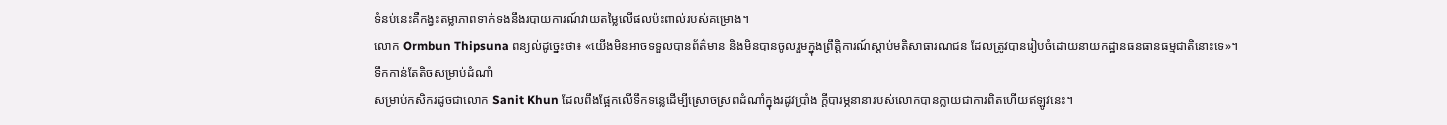ទំនប់នេះគឺកង្វះតម្លាភាពទាក់ទងនឹងរបាយការណ៍វាយតម្លៃលើផលប៉ះពាល់របស់គម្រោង។
លោក Ormbun Thipsuna ពន្យល់ដូច្នេះថា៖ «យើងមិនអាចទទួលបានព័ត៌មាន និងមិនបានចូលរួមក្នុងព្រឹត្តិការណ៍ស្តាប់មតិសាធារណជន ដែលត្រូវបានរៀបចំដោយនាយកដ្ឋានធនធានធម្មជាតិនោះទេ»។
ទឹកកាន់តែតិចសម្រាប់ដំណាំ
សម្រាប់កសិករដូចជាលោក Sanit Khun ដែលពឹងផ្អែកលើទឹកទន្លេដើម្បីស្រោចស្រពដំណាំក្នុងរដូវប្រាំង ក្តីបារម្ភនានារបស់លោកបានក្លាយជាការពិតហើយឥឡូវនេះ។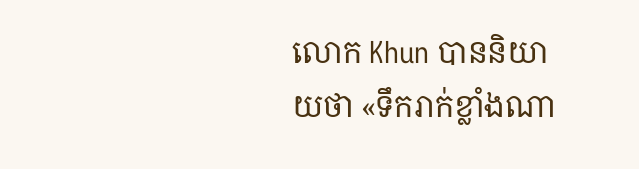លោក Khun បាននិយាយថា «ទឹករាក់ខ្លាំងណា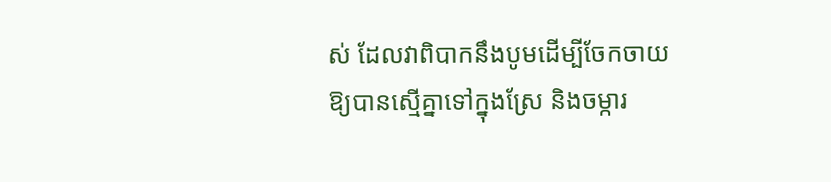ស់ ដែលវាពិបាកនឹងបូមដើម្បីចែកចាយឱ្យបានស្មើគ្នាទៅក្នុងស្រែ និងចម្ការ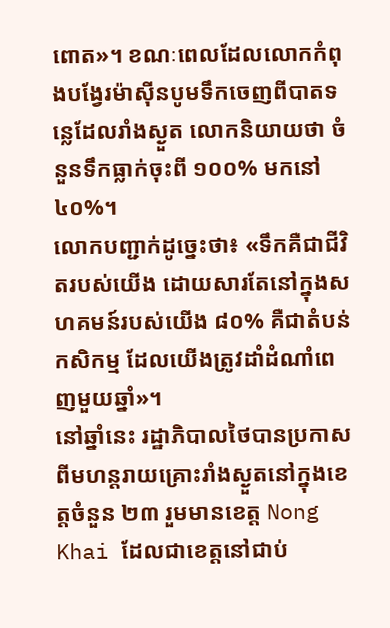ពោត»។ ខណៈពេលដែលលោកកំពុងបង្វែរម៉ាស៊ីនបូមទឹកចេញពីបាតទន្លេដែលរាំងស្ងួត លោកនិយាយថា ចំនួនទឹកធ្លាក់ចុះពី ១០០% មកនៅ ៤០%។
លោកបញ្ជាក់ដូច្នេះថា៖ «ទឹកគឺជាជីវិតរបស់យើង ដោយសារតែនៅក្នុងសហគមន៍របស់យើង ៨០% គឺជាតំបន់កសិកម្ម ដែលយើងត្រូវដាំដំណាំពេញមួយឆ្នាំ»។
នៅឆ្នាំនេះ រដ្ឋាភិបាលថៃបានប្រកាសពីមហន្តរាយគ្រោះរាំងស្ងួតនៅក្នុងខេត្តចំនួន ២៣ រួមមានខេត្ត Nong Khai ដែលជាខេត្តនៅជាប់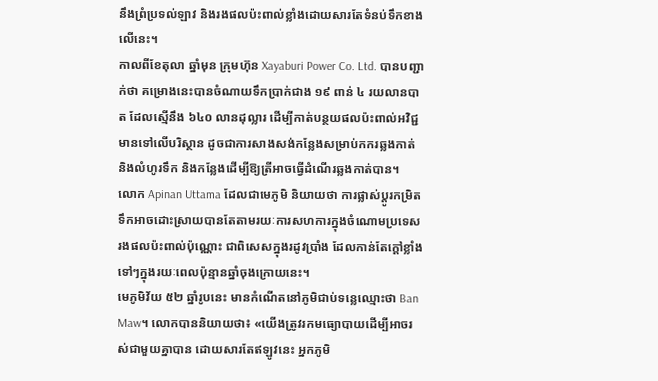នឹងព្រំប្រទល់ឡាវ និងរងផលប៉ះពាល់ខ្លាំងដោយសារតែទំនប់ទឹកខាងលើនេះ។
កាលពីខែតុលា ឆ្នាំមុន ក្រុមហ៊ុន Xayaburi Power Co. Ltd. បានបញ្ជាក់ថា គម្រោងនេះបានចំណាយទឹកប្រាក់ជាង ១៩ ពាន់ ៤ រយលានបាត ដែលស្មើនឹង ៦៤០ លានដុល្លារ ដើម្បីកាត់បន្ថយផលប៉ះពាល់អវិជ្ជមានទៅលើបរិស្ថាន ដូចជាការសាងសង់កន្លែងសម្រាប់កករឆ្លងកាត់ និងលំហូរទឹក និងកន្លែងដើម្បីឱ្យត្រីអាចធ្វើដំណើរឆ្លងកាត់បាន។
លោក Apinan Uttama ដែលជាមេភូមិ និយាយថា ការផ្លាស់ប្តូរកម្រិតទឹកអាចដោះស្រាយបានតែតាមរយៈការសហការក្នុងចំណោមប្រទេសរងផលប៉ះពាល់ប៉ុណ្ណោះ ជាពិសេសក្នុងរដូវប្រាំង ដែលកាន់តែក្តៅខ្លាំងទៅៗក្នុងរយៈពេលប៉ុន្មានឆ្នាំចុងក្រោយនេះ។
មេភូមិវ័យ ៥២ ឆ្នាំរូបនេះ មានកំណើតនៅភូមិជាប់ទន្លេឈ្មោះថា Ban Maw។ លោកបាននិយាយថា៖ «យើងត្រូវរកមធ្យោបាយដើម្បីអាចរស់ជាមួយគ្នាបាន ដោយសារតែឥឡូវនេះ អ្នកភូមិ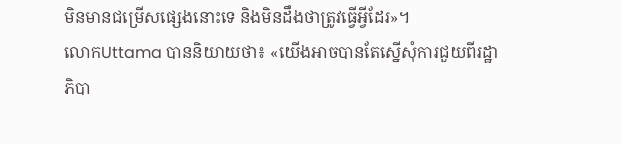មិនមានជម្រើសផ្សេងនោះទេ និងមិនដឹងថាត្រូវធ្វើអ្វីដែរ»។
លោកUttama បាននិយាយថា៖ «យើងអាចបានតែស្នើសុំការជួយពីរដ្ឋាភិបា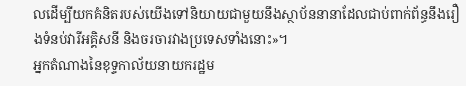លដើម្បីយកគំនិតរបស់យើងទៅនិយាយជាមួយនឹងស្ថាប័ននានាដែលជាប់ពាក់ព័ន្ធនឹងរឿងទំនប់វារីអគ្គិសនី និងចរចារវាងប្រទេសទាំងនោះ»។
អ្នកតំណាងនៃខុទ្ទកាល័យនាយករដ្ឋម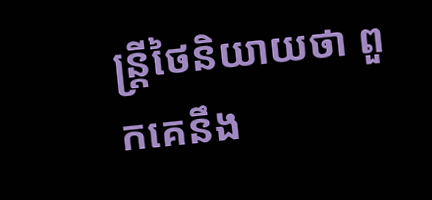ន្ត្រីថៃនិយាយថា ពួកគេនឹង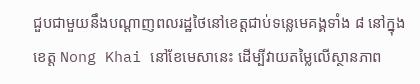ជួបជាមួយនឹងបណ្តាញពលរដ្ឋថៃនៅខេត្តជាប់ទន្លេមេគង្គទាំង ៨ នៅក្នុងខេត្ត Nong Khai នៅខែមេសានេះ ដើម្បីវាយតម្លៃលើស្ថានភាព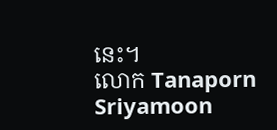នេះ។
លោក Tanaporn Sriyamoon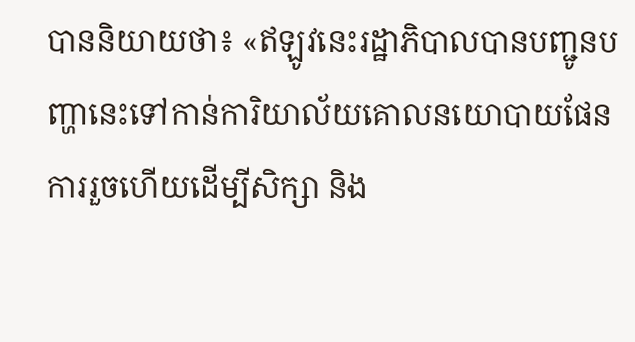បាននិយាយថា៖ «ឥឡូវនេះរដ្ឋាភិបាលបានបញ្ជូនបញ្ហានេះទៅកាន់ការិយាល័យគោលនយោបាយផែនការរួចហើយដើម្បីសិក្សា និង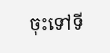ចុះទៅទី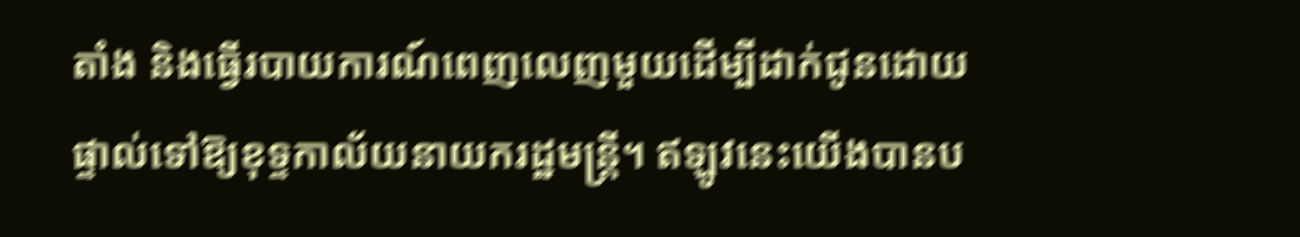តាំង និងធ្វើរបាយការណ៍ពេញលេញមួយដើម្បីដាក់ជូនដោយផ្ទាល់ទៅឱ្យខុទ្ទកាល័យនាយករដ្ឋមន្ត្រី។ ឥឡូវនេះយើងបានប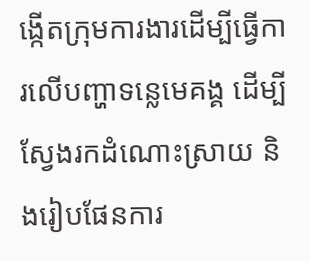ង្កើតក្រុមការងារដើម្បីធ្វើការលើបញ្ហាទន្លេមេគង្គ ដើម្បីស្វែងរកដំណោះស្រាយ និងរៀបផែនការ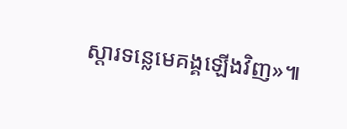ស្តារទន្លេមេគង្គឡើងវិញ»៕